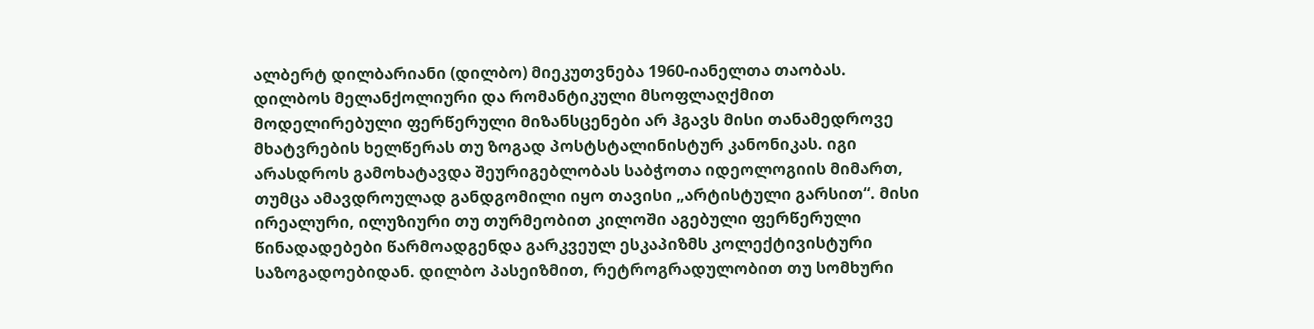ალბერტ დილბარიანი (დილბო) მიეკუთვნება 1960-იანელთა თაობას. დილბოს მელანქოლიური და რომანტიკული მსოფლაღქმით მოდელირებული ფერწერული მიზანსცენები არ ჰგავს მისი თანამედროვე მხატვრების ხელწერას თუ ზოგად პოსტსტალინისტურ კანონიკას. იგი არასდროს გამოხატავდა შეურიგებლობას საბჭოთა იდეოლოგიის მიმართ, თუმცა ამავდროულად განდგომილი იყო თავისი „არტისტული გარსით“. მისი ირეალური, ილუზიური თუ თურმეობით კილოში აგებული ფერწერული წინადადებები წარმოადგენდა გარკვეულ ესკაპიზმს კოლექტივისტური საზოგადოებიდან. დილბო პასეიზმით, რეტროგრადულობით თუ სომხური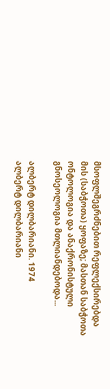მსოფლშეგრძნებით რეფლექსირებდა მის (საბჭოთა) ყოფაზე; მასთან საბჭოთა ონტოლოგია და ანაქრონისტული გნოსეოლოგია მთლიანდებოდა...

ალბერტ დილბარიანი. 1974
ალბერტ დილბარიანი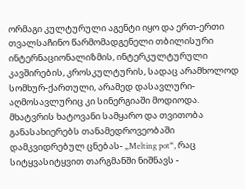ორმაგი კულტურული აგენტი იყო და ერთ-ერთი თვალსაჩინო წარმომადგენელი თბილისური ინტერნაციონალიზმის, ინტერკულტურული კავშირების, კროსკულტურის, სადაც არამხოლოდ სომხურ-ქართული, არამედ დასავლური-აღმოსავლურიც კი სინერგიაში მოდიოდა. მხატვრის ხატოვანი სამყარო და თვითობა განასახიერებს თანამედროვეობაში დამკვიდრებულ ცნებას- „Melting pot“, რაც სიტყვასიტყვით თარგმანში ნიშნავს -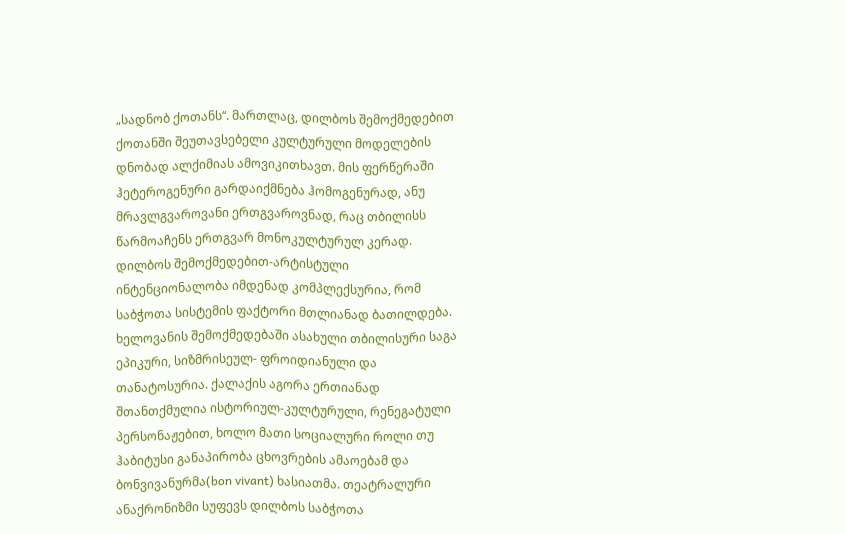„სადნობ ქოთანს“. მართლაც, დილბოს შემოქმედებით ქოთანში შეუთავსებელი კულტურული მოდელების დნობად ალქიმიას ამოვიკითხავთ. მის ფერწერაში ჰეტეროგენური გარდაიქმნება ჰომოგენურად, ანუ მრავლგვაროვანი ერთგვაროვნად, რაც თბილისს წარმოაჩენს ერთგვარ მონოკულტურულ კერად. დილბოს შემოქმედებით-არტისტული ინტენციონალობა იმდენად კომპლექსურია, რომ საბჭოთა სისტემის ფაქტორი მთლიანად ბათილდება. ხელოვანის შემოქმედებაში ასახული თბილისური საგა ეპიკური, სიზმრისეულ- ფროიდიანული და თანატოსურია. ქალაქის აგორა ერთიანად შთანთქმულია ისტორიულ-კულტურული, რენეგატული პერსონაჟებით, ხოლო მათი სოციალური როლი თუ ჰაბიტუსი განაპირობა ცხოვრების ამაოებამ და ბონვივანურმა(bon vivant) ხასიათმა. თეატრალური ანაქრონიზმი სუფევს დილბოს საბჭოთა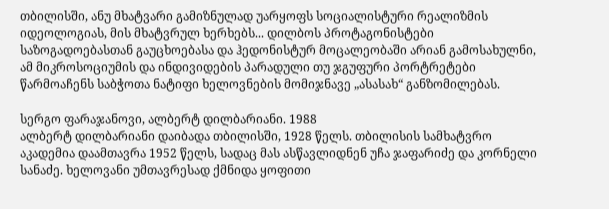თბილისში, ანუ მხატვარი გამიზნულად უარყოფს სოციალისტური რეალიზმის იდეოლოგიას, მის მხატვრულ ხერხებს... დილბოს პროტაგონისტები საზოგადოებასთან გაუცხოებასა და ჰედონისტურ მოცალეობაში არიან გამოსახულნი, ამ მიკროსოციუმის და ინდივიდების პარადული თუ ჯგუფური პორტრეტები წარმოაჩენს საბჭოთა ნატიფი ხელოვნების მომიჯნავე „ასასახ“ განზომილებას.

სერგო ფარაჯანოვი, ალბერტ დილბარიანი. 1988
ალბერტ დილბარიანი დაიბადა თბილისში, 1928 წელს. თბილისის სამხატვრო აკადემია დაამთავრა 1952 წელს, სადაც მას ასწავლიდნენ უჩა ჯაფარიძე და კორნელი სანაძე. ხელოვანი უმთავრესად ქმნიდა ყოფითი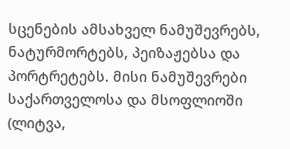სცენების ამსახველ ნამუშევრებს, ნატურმორტებს, პეიზაჟებსა და პორტრეტებს. მისი ნამუშევრები საქართველოსა და მსოფლიოში (ლიტვა,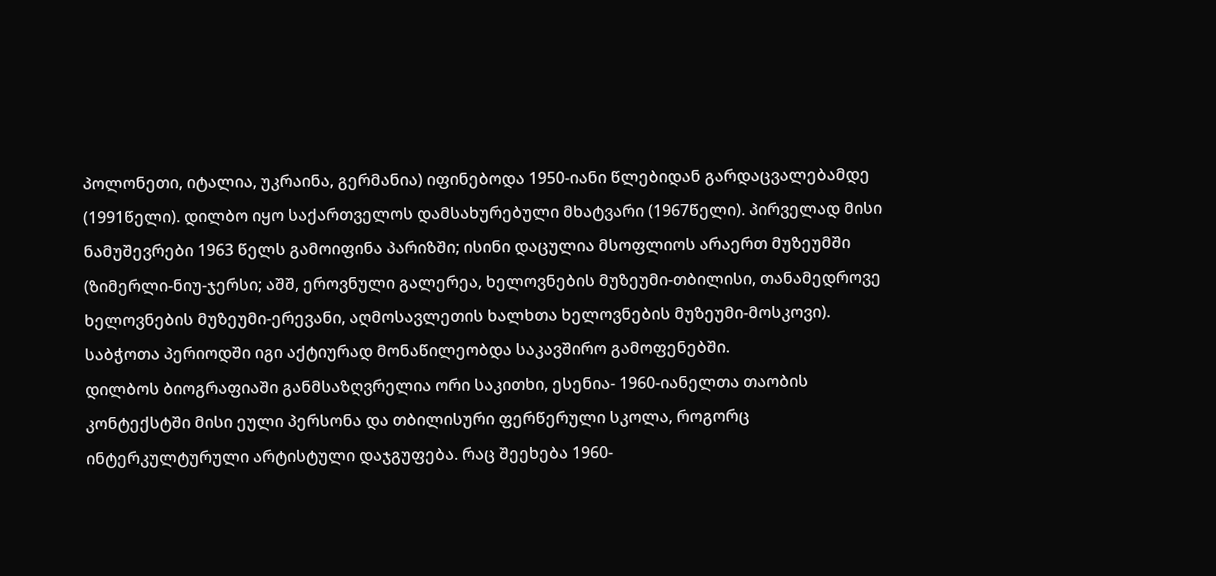პოლონეთი, იტალია, უკრაინა, გერმანია) იფინებოდა 1950-იანი წლებიდან გარდაცვალებამდე (1991წელი). დილბო იყო საქართველოს დამსახურებული მხატვარი (1967წელი). პირველად მისი ნამუშევრები 1963 წელს გამოიფინა პარიზში; ისინი დაცულია მსოფლიოს არაერთ მუზეუმში (ზიმერლი-ნიუ-ჯერსი; აშშ, ეროვნული გალერეა, ხელოვნების მუზეუმი-თბილისი, თანამედროვე ხელოვნების მუზეუმი-ერევანი, აღმოსავლეთის ხალხთა ხელოვნების მუზეუმი-მოსკოვი). საბჭოთა პერიოდში იგი აქტიურად მონაწილეობდა საკავშირო გამოფენებში.
დილბოს ბიოგრაფიაში განმსაზღვრელია ორი საკითხი, ესენია- 1960-იანელთა თაობის კონტექსტში მისი ეული პერსონა და თბილისური ფერწერული სკოლა, როგორც ინტერკულტურული არტისტული დაჯგუფება. რაც შეეხება 1960-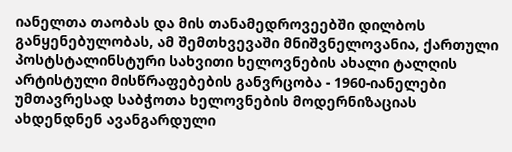იანელთა თაობას და მის თანამედროვეებში დილბოს განყენებულობას, ამ შემთხვევაში მნიშვნელოვანია, ქართული პოსტსტალინსტური სახვითი ხელოვნების ახალი ტალღის არტისტული მისწრაფებების განვრცობა - 1960-იანელები უმთავრესად საბჭოთა ხელოვნების მოდერნიზაციას ახდენდნენ ავანგარდული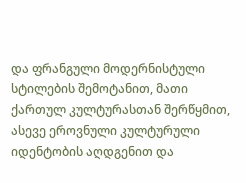და ფრანგული მოდერნისტული სტილების შემოტანით, მათი ქართულ კულტურასთან შერწყმით, ასევე ეროვნული კულტურული იდენტობის აღდგენით და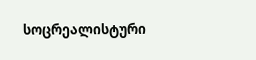სოცრეალისტური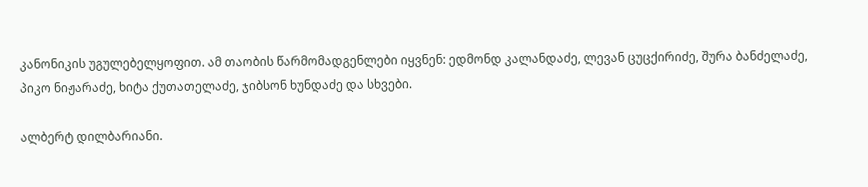კანონიკის უგულებელყოფით. ამ თაობის წარმომადგენლები იყვნენ: ედმონდ კალანდაძე, ლევან ცუცქირიძე, შურა ბანძელაძე, პიკო ნიჟარაძე, ხიტა ქუთათელაძე, ჯიბსონ ხუნდაძე და სხვები.

ალბერტ დილბარიანი.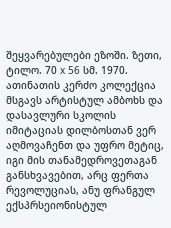შეყვარებულები ეზოში. ზეთი, ტილო. 70 x 56 სმ. 1970. ათინათის კერძო კოლექცია
მსგავს არტისტულ ამბოხს და დასავლური სკოლის იმიტაციას დილბოსთან ვერ აღმოვაჩენთ და უფრო მეტიც, იგი მის თანამედროვეთაგან განსხვავებით, არც ფერთა რევოლუციას, ანუ ფრანგულ ექსპრსეიონისტულ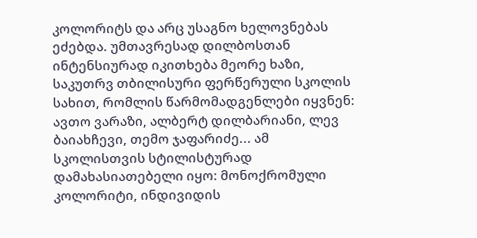კოლორიტს და არც უსაგნო ხელოვნებას ეძებდა. უმთავრესად დილბოსთან ინტენსიურად იკითხება მეორე ხაზი, საკუთრვ თბილისური ფერწერული სკოლის სახით, რომლის წარმომადგენლები იყვნენ: ავთო ვარაზი, ალბერტ დილბარიანი, ლევ ბაიახჩევი, თემო ჯაფარიძე... ამ სკოლისთვის სტილისტურად დამახასიათებელი იყო: მონოქრომული კოლორიტი, ინდივიდის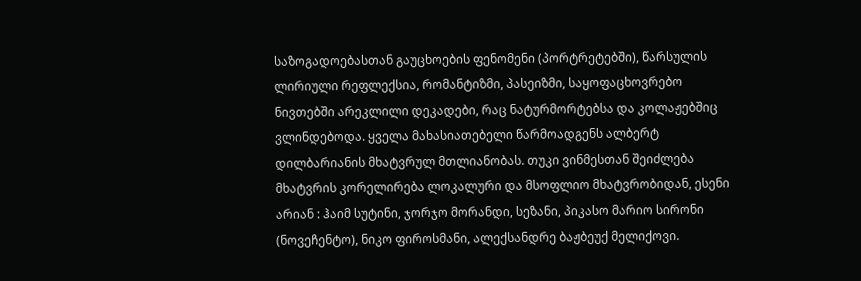საზოგადოებასთან გაუცხოების ფენომენი (პორტრეტებში), წარსულის ლირიული რეფლექსია, რომანტიზმი, პასეიზმი, საყოფაცხოვრებო ნივთებში არეკლილი დეკადები, რაც ნატურმორტებსა და კოლაჟებშიც ვლინდებოდა. ყველა მახასიათებელი წარმოადგენს ალბერტ დილბარიანის მხატვრულ მთლიანობას. თუკი ვინმესთან შეიძლება მხატვრის კორელირება ლოკალური და მსოფლიო მხატვრობიდან, ესენი არიან : ჰაიმ სუტინი, ჯორჯო მორანდი, სეზანი, პიკასო მარიო სირონი (ნოვეჩენტო), ნიკო ფიროსმანი, ალექსანდრე ბაჟბეუქ მელიქოვი.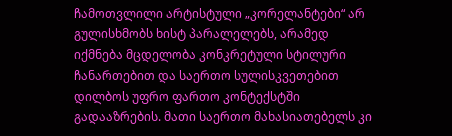ჩამოთვლილი არტისტული „კორელანტები“ არ გულისხმობს ხისტ პარალელებს, არამედ იქმნება მცდელობა კონკრეტული სტილური ჩანართებით და საერთო სულისკვეთებით დილბოს უფრო ფართო კონტექსტში გადააზრების. მათი საერთო მახასიათებელს კი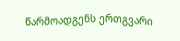წარმოადგენს ერთგვარი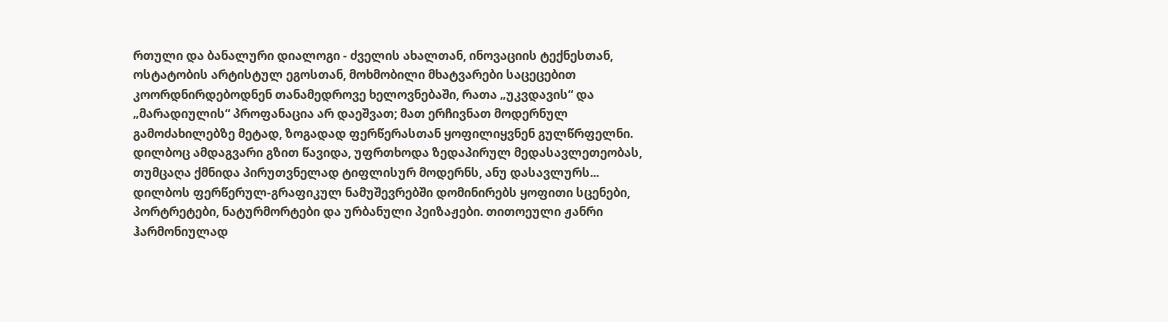რთული და ბანალური დიალოგი - ძველის ახალთან, ინოვაციის ტექნესთან, ოსტატობის არტისტულ ეგოსთან, მოხმობილი მხატვარები საცეცებით კოორდნირდებოდნენ თანამედროვე ხელოვნებაში, რათა „უკვდავის“ და „მარადიულის“ პროფანაცია არ დაეშვათ; მათ ერჩივნათ მოდერნულ გამოძახილებზე მეტად, ზოგადად ფერწერასთან ყოფილიყვნენ გულწრფელნი. დილბოც ამდაგვარი გზით წავიდა, უფრთხოდა ზედაპირულ მედასავლეთეობას, თუმცაღა ქმნიდა პირუთვნელად ტიფლისურ მოდერნს, ანუ დასავლურს...
დილბოს ფერწერულ-გრაფიკულ ნამუშევრებში დომინირებს ყოფითი სცენები, პორტრეტები, ნატურმორტები და ურბანული პეიზაჟები. თითოეული ჟანრი ჰარმონიულად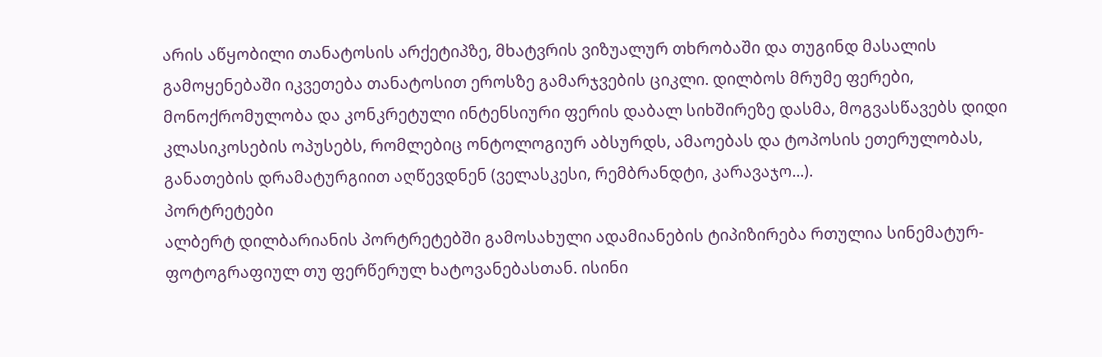არის აწყობილი თანატოსის არქეტიპზე, მხატვრის ვიზუალურ თხრობაში და თუგინდ მასალის გამოყენებაში იკვეთება თანატოსით ეროსზე გამარჯვების ციკლი. დილბოს მრუმე ფერები, მონოქრომულობა და კონკრეტული ინტენსიური ფერის დაბალ სიხშირეზე დასმა, მოგვასწავებს დიდი კლასიკოსების ოპუსებს, რომლებიც ონტოლოგიურ აბსურდს, ამაოებას და ტოპოსის ეთერულობას, განათების დრამატურგიით აღწევდნენ (ველასკესი, რემბრანდტი, კარავაჯო...).
პორტრეტები
ალბერტ დილბარიანის პორტრეტებში გამოსახული ადამიანების ტიპიზირება რთულია სინემატურ- ფოტოგრაფიულ თუ ფერწერულ ხატოვანებასთან. ისინი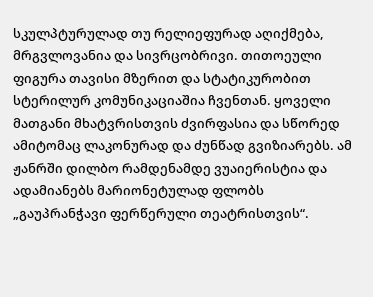სკულპტურულად თუ რელიეფურად აღიქმება, მრგვლოვანია და სივრცობრივი. თითოეული ფიგურა თავისი მზერით და სტატიკურობით სტერილურ კომუნიკაციაშია ჩვენთან. ყოველი მათგანი მხატვრისთვის ძვირფასია და სწორედ ამიტომაც ლაკონურად და ძუნწად გვიზიარებს. ამ ჟანრში დილბო რამდენამდე ვუაიერისტია და ადამიანებს მარიონეტულად ფლობს „გაუპრანჭავი ფერწერული თეატრისთვის“.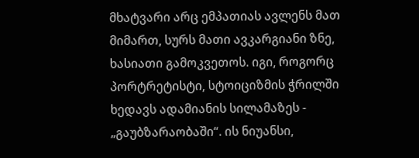მხატვარი არც ემპათიას ავლენს მათ მიმართ, სურს მათი ავკარგიანი ზნე, ხასიათი გამოკვეთოს. იგი, როგორც პორტრეტისტი, სტოიციზმის ჭრილში ხედავს ადამიანის სილამაზეს - „გაუბზარაობაში“. ის ნიუანსი,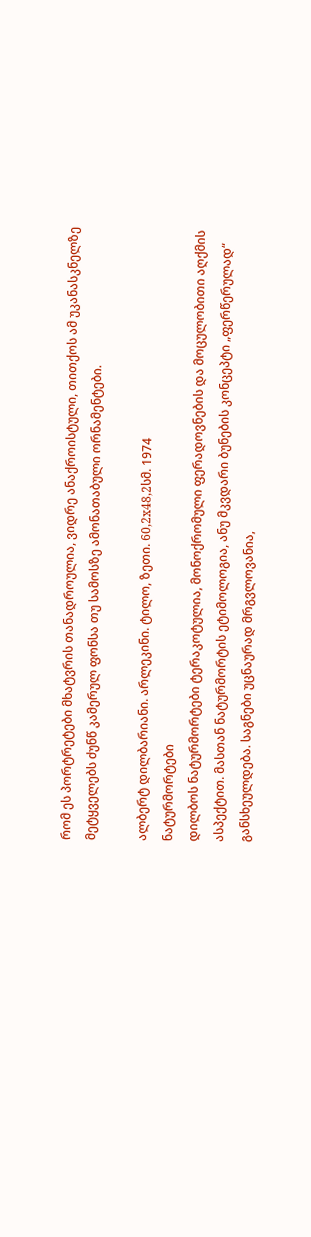რომ ეს პორტრეტები მხატვრის თანადროულია, ვიდრე ანაქროისტული, თითქოს ამ უკანასკნელზე მეტყველებს ძუნწ კამერულ ფონსა თუ სამოსზე ამონათაბული ორნამენტები.

ალბერტ დილბარიანი. არლეკინი. ტილო, ზეთი. 60,2x48,2სმ. 1974
ნატურმორტები
დილბოს ნატურმორტები ტერაკოტულია, მონოქრომული ფერადოვნების და მოცულობითი აღქმის ასპექტით. მასთან ნატურმორტის ეტიმოლოგია, ანუ მკვდარი ბუნების კონცეპტი „ფერწერულად“ განსხეულდება. საგნები უცნაურად მრგვლოვანია,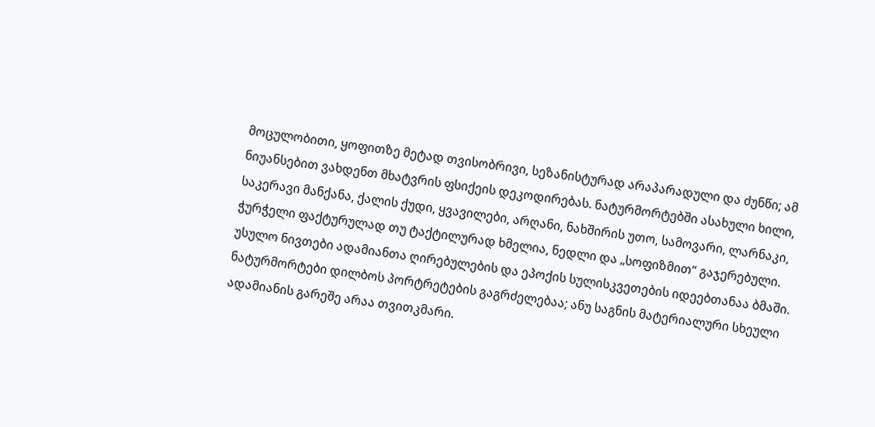მოცულობითი, ყოფითზე მეტად თვისობრივი, სეზანისტურად არაპარადული და ძუნწი; ამ ნიუანსებით ვახდენთ მხატვრის ფსიქეის დეკოდირებას. ნატურმორტებში ასახული ხილი, საკერავი მანქანა, ქალის ქუდი, ყვავილები, არღანი, ნახშირის უთო, სამოვარი, ლარნაკი, ჭურჭელი ფაქტურულად თუ ტაქტილურად ხმელია, ნედლი და „სოფიზმით“ გაჯერებული. უსულო ნივთები ადამიანთა ღირებულების და ეპოქის სულისკვეთების იდეებთანაა ბმაში. ნატურმორტები დილბოს პორტრეტების გაგრძელებაა; ანუ საგნის მატერიალური სხეული ადამიანის გარეშე არაა თვითკმარი.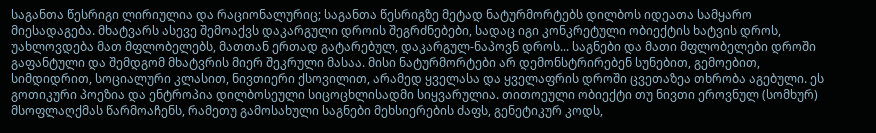საგანთა წესრიგი ლირიულია და რაციონალურიც; საგანთა წესრიგზე მეტად ნატურმორტებს დილბოს იდეათა სამყარო მიესადაგება. მხატვარს ასევე შემოაქვს დაკარგული დროის შეგრძნებები, სადაც იგი კონკრეტული ობიექტის ხატვის დროს, უახლოვდება მათ მფლობელებს, მათთან ერთად გატარებულ, დაკარგულ-ნაპოვნ დროს... საგნები და მათი მფლობელები დროში გაფანტული და შემდგომ მხატვრის მიერ შეკრული მასაა. მისი ნატურმორტები არ დემონსტრირებენ სუნებით, გემოებით, სიმდიდრით, სოციალური კლასით, ნივთიერი ქსოვილით, არამედ ყველასა და ყველაფრის დროში ცვეთაზეა თხრობა აგებული. ეს გოთიკური პოეზია და ენტროპია დილბოსეული სიცოცხლისადმი სიყვარულია. თითოეული ობიექტი თუ ნივთი ეროვნულ (სომხურ) მსოფლაღქმას წარმოაჩენს, რამეთუ გამოსახული საგნები მეხსიერების ძაფს, გენეტიკურ კოდს,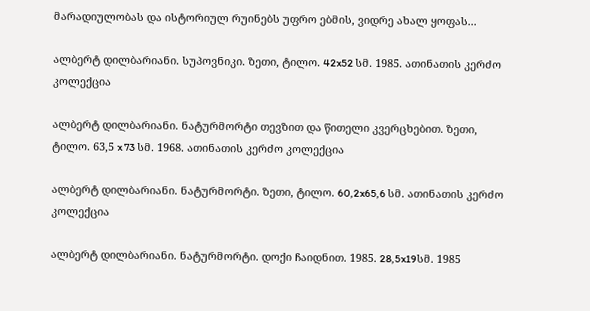მარადიულობას და ისტორიულ რუინებს უფრო ებმის, ვიდრე ახალ ყოფას...

ალბერტ დილბარიანი. სუპოვნიკი. ზეთი, ტილო. 42x52 სმ. 1985. ათინათის კერძო კოლექცია

ალბერტ დილბარიანი. ნატურმორტი თევზით და წითელი კვერცხებით. ზეთი, ტილო. 63,5 x 73 სმ. 1968. ათინათის კერძო კოლექცია

ალბერტ დილბარიანი. ნატურმორტი. ზეთი, ტილო. 60,2x65,6 სმ. ათინათის კერძო კოლექცია

ალბერტ დილბარიანი. ნატურმორტი. დოქი ჩაიდნით. 1985. 28,5x19სმ. 1985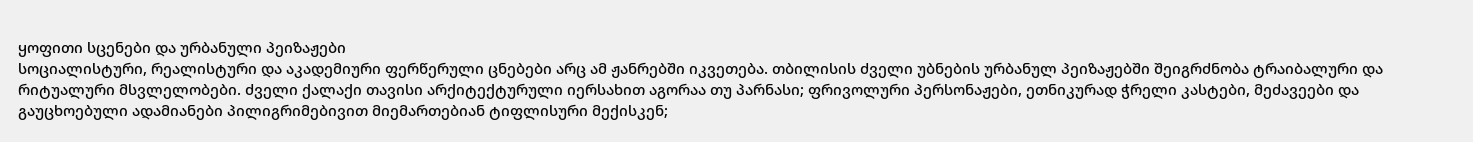ყოფითი სცენები და ურბანული პეიზაჟები
სოციალისტური, რეალისტური და აკადემიური ფერწერული ცნებები არც ამ ჟანრებში იკვეთება. თბილისის ძველი უბნების ურბანულ პეიზაჟებში შეიგრძნობა ტრაიბალური და რიტუალური მსვლელობები. ძველი ქალაქი თავისი არქიტექტურული იერსახით აგორაა თუ პარნასი; ფრივოლური პერსონაჟები, ეთნიკურად ჭრელი კასტები, მეძავეები და გაუცხოებული ადამიანები პილიგრიმებივით მიემართებიან ტიფლისური მექისკენ;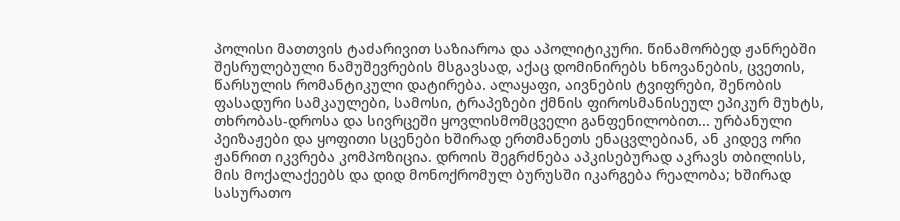პოლისი მათთვის ტაძარივით საზიაროა და აპოლიტიკური. წინამორბედ ჟანრებში შესრულებული ნამუშევრების მსგავსად, აქაც დომინირებს ხნოვანების, ცვეთის, წარსულის რომანტიკული დატირება. ალაყაფი, აივნების ტვიფრები, შენობის ფასადური სამკაულები, სამოსი, ტრაპეზები ქმნის ფიროსმანისეულ ეპიკურ მუხტს, თხრობას-დროსა და სივრცეში ყოვლისმომცველი განფენილობით... ურბანული პეიზაჟები და ყოფითი სცენები ხშირად ერთმანეთს ენაცვლებიან, ან კიდევ ორი ჟანრით იკვრება კომპოზიცია. დროის შეგრძნება აპკისებურად აკრავს თბილისს, მის მოქალაქეებს და დიდ მონოქრომულ ბურუსში იკარგება რეალობა; ხშირად სასურათო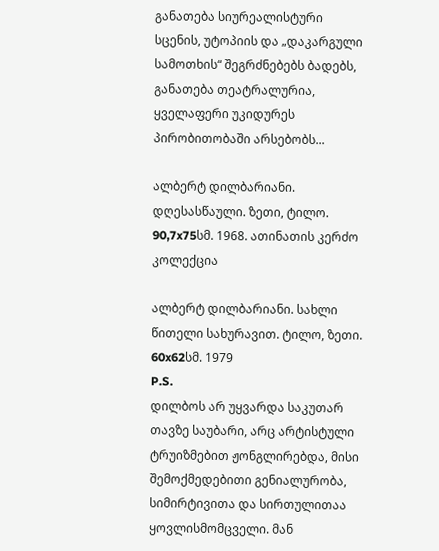განათება სიურეალისტური სცენის, უტოპიის და „დაკარგული სამოთხის“ შეგრძნებებს ბადებს, განათება თეატრალურია, ყველაფერი უკიდურეს პირობითობაში არსებობს...

ალბერტ დილბარიანი. დღესასწაული. ზეთი, ტილო. 90,7x75სმ. 1968. ათინათის კერძო კოლექცია

ალბერტ დილბარიანი. სახლი წითელი სახურავით. ტილო, ზეთი. 60x62სმ. 1979
P.S.
დილბოს არ უყვარდა საკუთარ თავზე საუბარი, არც არტისტული ტრუიზმებით ჟონგლირებდა, მისი შემოქმედებითი გენიალურობა, სიმირტივითა და სირთულითაა ყოვლისმომცველი. მან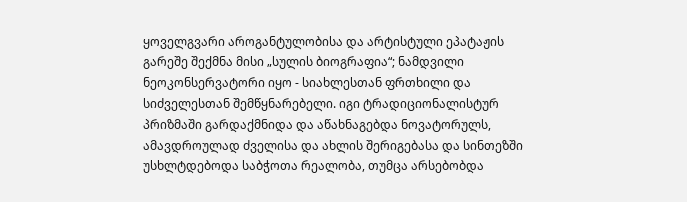ყოველგვარი აროგანტულობისა და არტისტული ეპატაჟის გარეშე შექმნა მისი „სულის ბიოგრაფია“; ნამდვილი ნეოკონსერვატორი იყო - სიახლესთან ფრთხილი და სიძველესთან შემწყნარებელი. იგი ტრადიციონალისტურ პრიზმაში გარდაქმნიდა და აწახნაგებდა ნოვატორულს, ამავდროულად ძველისა და ახლის შერიგებასა და სინთეზში უსხლტდებოდა საბჭოთა რეალობა, თუმცა არსებობდა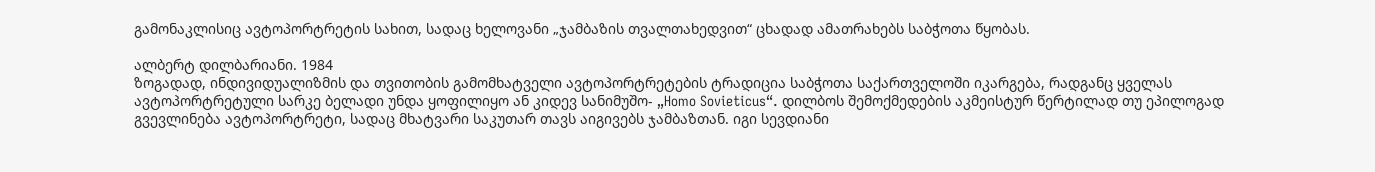გამონაკლისიც ავტოპორტრეტის სახით, სადაც ხელოვანი „ჯამბაზის თვალთახედვით“ ცხადად ამათრახებს საბჭოთა წყობას.

ალბერტ დილბარიანი. 1984
ზოგადად, ინდივიდუალიზმის და თვითობის გამომხატველი ავტოპორტრეტების ტრადიცია საბჭოთა საქართველოში იკარგება, რადგანც ყველას ავტოპორტრეტული სარკე ბელადი უნდა ყოფილიყო ან კიდევ სანიმუშო- „Homo Sovieticus“. დილბოს შემოქმედების აკმეისტურ წერტილად თუ ეპილოგად გვევლინება ავტოპორტრეტი, სადაც მხატვარი საკუთარ თავს აიგივებს ჯამბაზთან. იგი სევდიანი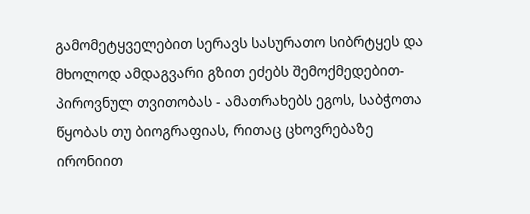გამომეტყველებით სერავს სასურათო სიბრტყეს და მხოლოდ ამდაგვარი გზით ეძებს შემოქმედებით-პიროვნულ თვითობას - ამათრახებს ეგოს, საბჭოთა წყობას თუ ბიოგრაფიას, რითაც ცხოვრებაზე ირონიით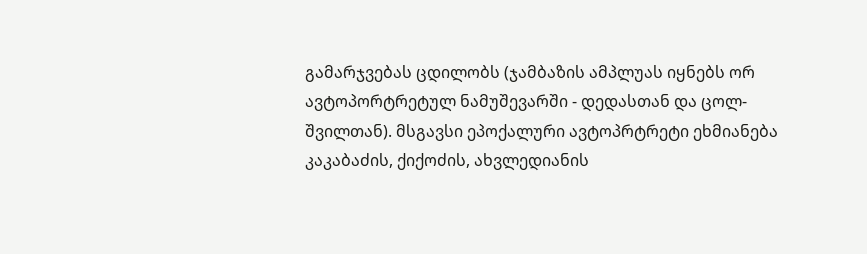გამარჯვებას ცდილობს (ჯამბაზის ამპლუას იყნებს ორ ავტოპორტრეტულ ნამუშევარში - დედასთან და ცოლ-შვილთან). მსგავსი ეპოქალური ავტოპრტრეტი ეხმიანება კაკაბაძის, ქიქოძის, ახვლედიანის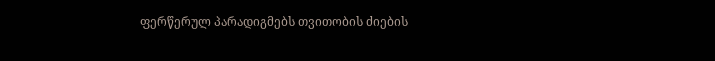ფერწერულ პარადიგმებს თვითობის ძიების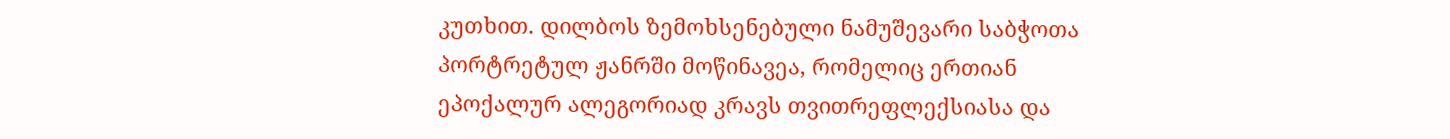კუთხით. დილბოს ზემოხსენებული ნამუშევარი საბჭოთა პორტრეტულ ჟანრში მოწინავეა, რომელიც ერთიან ეპოქალურ ალეგორიად კრავს თვითრეფლექსიასა და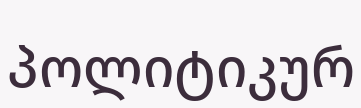პოლიტიკურ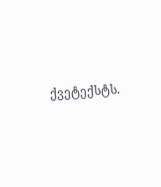ქვეტექსტს.